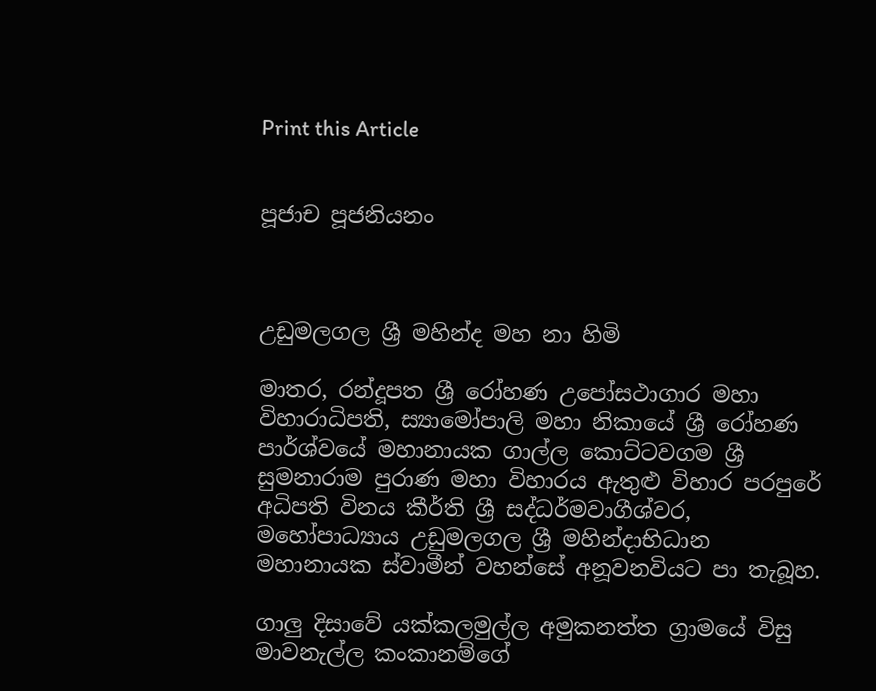Print this Article


පූජාච පූජනියනං



උඩුමලගල ශ්‍රී මහින්ද මහ නා හිමි

මාතර, රන්දූපත ශ්‍රී රෝහණ උපෝසථාගාර මහා විහාරාධිපති, ස්‍යාමෝපාලි මහා නිකායේ ශ්‍රී රෝහණ පාර්ශ්වයේ මහානායක ගාල්ල කොට්ටවගම ශ්‍රී සුමනාරාම පුරාණ මහා විහාරය ඇතුළු විහාර පරපුරේ අධිපති විනය කීර්ති ශ්‍රී සද්ධර්මවාගීශ්වර, මහෝපාධ්‍යාය උඩුමලගල ශ්‍රී මහින්දාභිධාන මහානායක ස්වාමීන් වහන්සේ අනූවනවියට පා තැබූහ.

ගාලු දිසාවේ යක්කලමුල්ල අමුකනත්ත ග්‍රාමයේ විසු මාවනැල්ල කංකානම්ගේ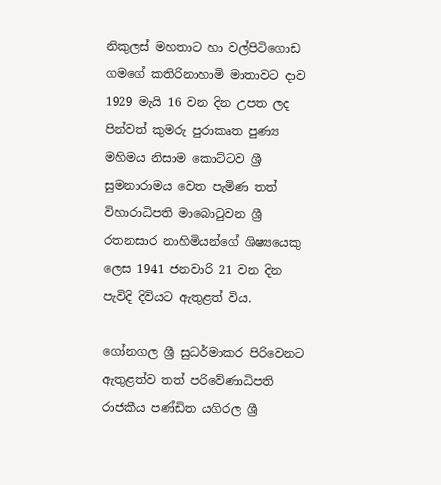නිකුලස් මහතාට හා වල්පිටිගොඩ ගමගේ කතිරිනාහාමි මාතාවට දාව 1929 මැයි 16 වන දින උපත ලද පින්වත් කුමරු පුරාකෘත පුණ්‍ය මහිමය නිසාම කොට්ටව ශ්‍රී සුමනාරාමය වෙත පැමිණ තත් විහාරාධිපති මාබොටුවන ශ්‍රී රතනසාර නාහිමියන්ගේ ශිෂ්‍යයෙකු ලෙස 1941 ජනවාරි 21 වන දින පැවිදි දිවියට ඇතුළත් විය.

ගෝනගල ශ්‍රී සුධර්මාකර පිරිවෙනට ඇතුළත්ව තත් පරිවේණාධිපති රාජකීය පණ්ඩිත යගිරල ශ්‍රී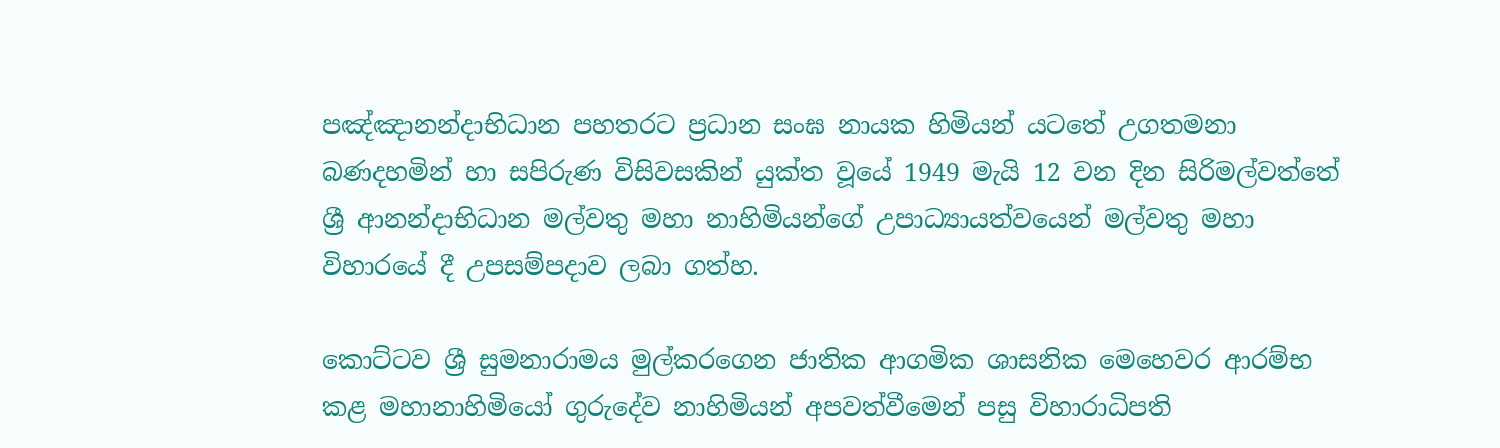පඤ්ඤානන්දාභිධාන පහතරට ප්‍රධාන සංඝ නායක හිමියන් යටතේ උගතමනා බණදහමින් හා සපිරුණ විසිවසකින් යුක්ත වූයේ 1949 මැයි 12 වන දින සිරිමල්වත්තේ ශ්‍රී ආනන්දාභිධාන මල්වතු මහා නාහිමියන්ගේ උපාධ්‍යායත්වයෙන් මල්වතු මහා විහාරයේ දී උපසම්පදාව ලබා ගත්හ.

කොට්ටව ශ්‍රී සුමනාරාමය මුල්කරගෙන ජාතික ආගමික ශාසනික මෙහෙවර ආරම්භ කළ මහානාහිමියෝ ගුරුදේව නාහිමියන් අපවත්වීමෙන් පසු විහාරාධිපති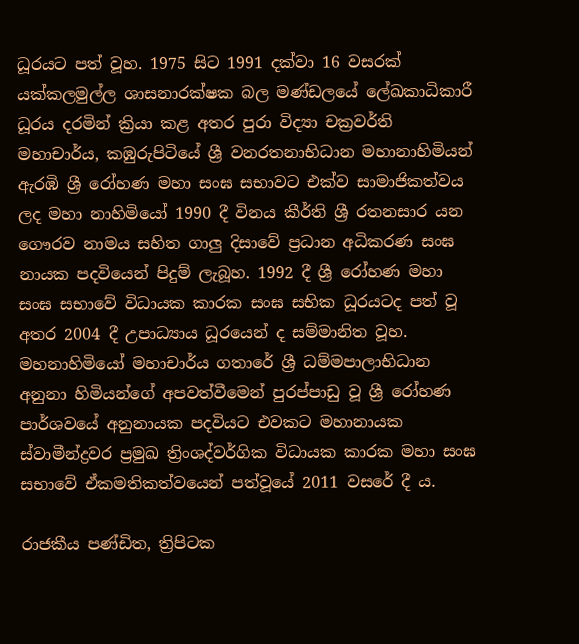ධූරයට පත් වූහ. 1975 සිට 1991 දක්වා 16 වසරක් යක්කලමුල්ල ශාසනාරක්ෂක බල මණ්ඩලයේ ලේඛකාධිකාරී ධූරය දරමින් ක්‍රියා කළ අතර පුරා විද්‍යා චක්‍රවර්ති මහාචාර්ය, කඹුරුපිටියේ ශ්‍රී වනරතනාභිධාන මහානාහිමියන් ඇරඹි ශ්‍රී රෝහණ මහා සංඝ සභාවට එක්ව සාමාජිකත්වය ලද මහා නාහිමියෝ 1990 දී විනය කීර්ති ශ්‍රී රතනසාර යන ගෞරව නාමය සහිත ගාලු දිසාවේ ප්‍රධාන අධිකරණ සංඝ නායක පදවියෙන් පිදුම් ලැබූහ. 1992 දී ශ්‍රී රෝහණ මහා සංඝ සභාවේ විධායක කාරක සංඝ සභික ධූරයටද පත් වූ අතර 2004 දී උපාධ්‍යාය ධූරයෙන් ද සම්මානිත වූහ. මහනාහිමියෝ මහාචාර්ය ගතාරේ ශ්‍රී ධම්මපාලාභිධාන අනුනා හිමියන්ගේ අපවත්වීමෙන් පුරප්පාඩු වූ ශ්‍රී රෝහණ පාර්ශවයේ අනුනායක පදවියට එවකට මහානායක ස්වාමීන්ද්‍රවර ප්‍රමුඛ ත්‍රිංශද්වර්ගික විධායක කාරක මහා සංඝ සභාවේ ඒකමතිකත්වයෙන් පත්වූයේ 2011 වසරේ දී ය.

රාජකීය පණ්ඩිත, ත්‍රිපිටක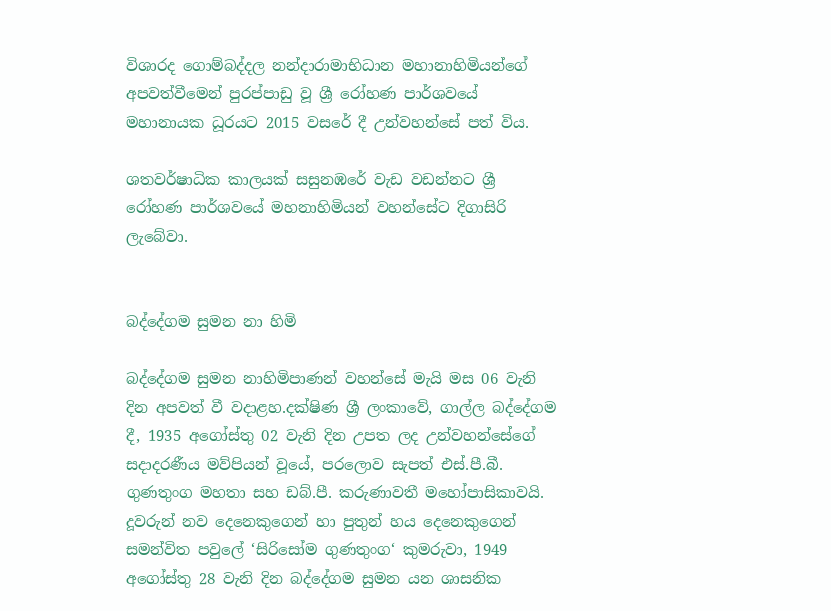විශාරද ගොම්බද්දල නන්දාරාමාභිධාන මහානාහිමියන්ගේ අපවත්වීමෙන් පුරප්පාඩු වූ ශ්‍රී රෝහණ පාර්ශවයේ මහානායක ධූරයට 2015 වසරේ දී උන්වහන්සේ පත් විය.

ශතවර්ෂාධික කාලයක් සසුනඹරේ වැඩ වඩන්නට ශ්‍රී රෝහණ පාර්ශවයේ මහනාහිමියන් වහන්සේට දිගාසිරි ලැබේවා.


බද්දේගම සුමන නා හිමි

බද්දේගම සුමන නාහිමිපාණන් වහන්සේ මැයි මස 06 වැනි දින අපවත් වී වදාළහ.දක්ෂිණ ශ්‍රී ලංකාවේ, ගාල්ල බද්දේගම දී, 1935 අගෝස්තු 02 වැනි දින උපත ලද උන්වහන්සේගේ සදාදරණීය මව්පියන් වූයේ, පරලොව සැපත් එස්.පී.බී. ගුණතුංග මහතා සහ ඩබ්.පී. කරුණාවතී මහෝපාසිකාවයි. දූවරුන් නව දෙනෙකුගෙන් හා පුතුන් හය දෙනෙකුගෙන් සමන්විත පවුලේ ‘සිරිසෝම ගුණතුංග‘ කුමරුවා, 1949 අගෝස්තු 28 වැනි දින බද්දේගම සුමන යන ශාසනික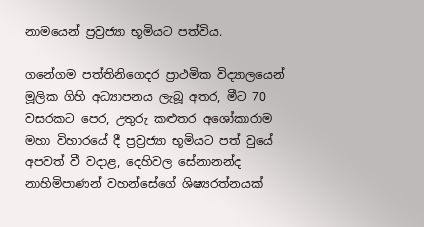නාමයෙන් ප්‍රව්‍රජ්‍යා භූමියට පත්විය.

ගනේගම පත්තිනිගෙදර ප්‍රාථමික විද්‍යාලයෙන් මූලික ගිහි අධ්‍යාපනය ලැබූ අතර, මීට 70 වසරකට පෙර, උතුරු කළුතර අශෝකාරාම මහා විහාරයේ දී ප්‍රව්‍රජ්‍යා භූමියට පත් වුයේ අපවත් වී වදාළ, දෙහිවල සේනානන්ද නාහිමිපාණන් වහන්සේගේ ශිෂ්‍යරත්නයක්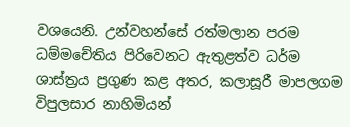වශයෙනි. උන්වහන්සේ රත්මලාන පරම ධම්මචේතිය පිරිවෙනට ඇතුළත්ව ධර්ම ශාස්ත්‍රය ප්‍රගුණ කළ අතර, කලාසූරී මාපලගම විපුලසාර නාහිමියන්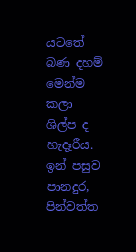යටතේ බණ දහම් මෙන්ම කලා ශිල්ප ද හැදෑරීය. ඉන් පසුව පානදුර, පින්වත්ත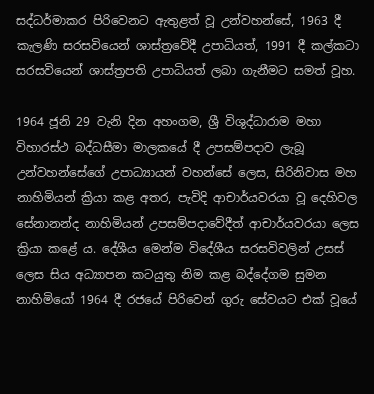සද්ධර්මාකර පිරිවෙනට ඇතුළත් වූ උන්වහන්සේ, 1963 දී කැලණි සරසවියෙන් ශාස්ත්‍රවේදී උපාධියත්, 1991 දී කල්කටා සරසවියෙන් ශාස්ත්‍රපති උපාධියත් ලබා ගැනීමට සමත් වූහ.

1964 ජූනි 29 වැනි දින අහංගම, ශ්‍රී විශුද්ධාරාම මහා විහාරස්ථ බද්ධසීමා මාලකයේ දී උපසම්පදාව ලැබූ උන්වහන්සේගේ උපාධ්‍යායන් වහන්සේ ලෙස, සිරිනිවාස මහ නාහිමියන් ක්‍රියා කළ අතර, පැවිදි ආචාර්යවරයා වූ දෙහිවල සේනානන්ද නාහිමියන් උපසම්පදාවේදීත් ආචාර්යවරයා ලෙස ක්‍රියා කළේ ය. දේශීය මෙන්ම විදේශීය සරසවිවලින් උසස් ලෙස සිය අධ්‍යාපන කටයුතු නිම කළ බද්දේගම සුමන නාහිමියෝ 1964 දී රජයේ පිරිවෙන් ගුරු සේවයට එක් වූයේ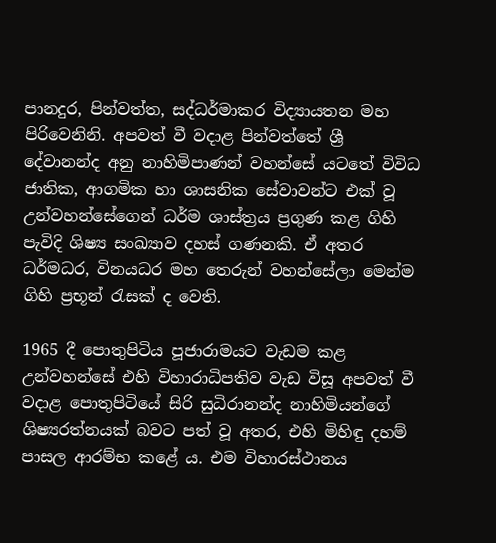පානදුර, පින්වත්ත, සද්ධර්මාකර විද්‍යායතන මහ පිරිවෙනිනි. අපවත් වී වදාළ පින්වත්තේ ශ්‍රී දේවානන්ද අනු නාහිමිපාණන් වහන්සේ යටතේ විවිධ ජාතික, ආගමික හා ශාසනික සේවාවන්ට එක් වූ උන්වහන්සේගෙන් ධර්ම ශාස්ත්‍රය ප්‍රගුණ කළ ගිහි පැවිදි ශිෂ්‍ය සංඛ්‍යාව දහස් ගණනකි. ඒ අතර ධර්මධර, විනයධර මහ තෙරුන් වහන්සේලා මෙන්ම ගිහි ප්‍රභූන් රැසක් ද වෙති.

1965 දී පොතුපිටිය පූජාරාමයට වැඩම කළ උන්වහන්සේ එහි විහාරාධිපතිව වැඩ විසූ අපවත් වී වදාළ පොතුපිටියේ සිරි සුධිරානන්ද නාහිමියන්ගේ ශිෂ්‍යරත්නයක් බවට පත් වූ අතර, එහි මිහිඳු දහම් පාසල ආරම්භ කළේ ය. එම විහාරස්ථානය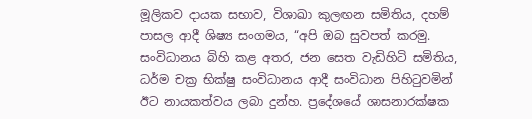මූලිකව දායක සභාව, විශාඛා කුලඟන සමිතිය, දහම් පාසල ආදී ශිෂ්‍ය සංගමය, “අපි ඔබ සුවපත් කරමු. සංවිධානය බිහි කළ අතර, ජන සෙත වැඩිහිටි සමිතිය, ධර්ම චක්‍ර භික්ෂු සංවිධානය ආදී සංවිධාන පිහිටුවමින් ඊට නායකත්වය ලබා දුන්හ. ප්‍රදේශයේ ශාසනාරක්ෂක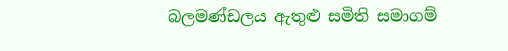බලමණ්ඩලය ඇතුළු සමිති සමාගම්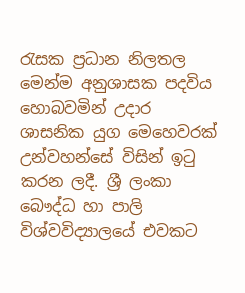රැසක ප්‍රධාන නිලතල මෙන්ම අනුශාසක පදවිය හොබවමින් උදාර ශාසනික යුග මෙහෙවරක් උන්වහන්සේ විසින් ඉටු කරන ලදී. ශ්‍රී ලංකා බෞද්ධ හා පාලි විශ්වවිද්‍යාලයේ එවකට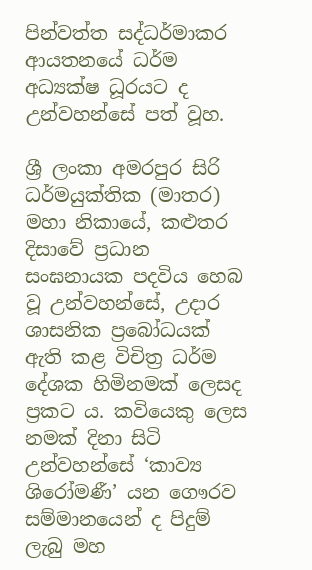පින්වත්ත සද්ධර්මාකර ආයතනයේ ධර්ම අධ්‍යක්ෂ ධූරයට ද උන්වහන්සේ පත් වූහ.

ශ්‍රී ලංකා අමරපුර සිරි ධර්මයුක්තික (මාතර) මහා නිකායේ, කළුතර දිසාවේ ප්‍රධාන සංඝනායක පදවිය හෙබ වූ උන්වහන්සේ, උදාර ශාසනික ප්‍රබෝධයක් ඇති කළ විචිත්‍ර ධර්ම දේශක හිමිනමක් ලෙසද ප්‍රකට ය. කවියෙකු ලෙස නමක් දිනා සිටි උන්වහන්සේ ‘කාව්‍ය ශිරෝමණී’ යන ගෞරව සම්මානයෙන් ද පිදුම් ලැබු මහ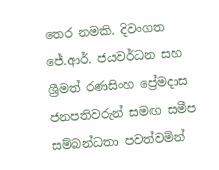තෙර නමකි. දිවංගත ජේ.ආර්. ජයවර්ධන සහ ශ්‍රීමත් රණසිංහ ප්‍රේමදාස ජනපතිවරුන් සමඟ සමීප සම්බන්ධතා පවත්වමින්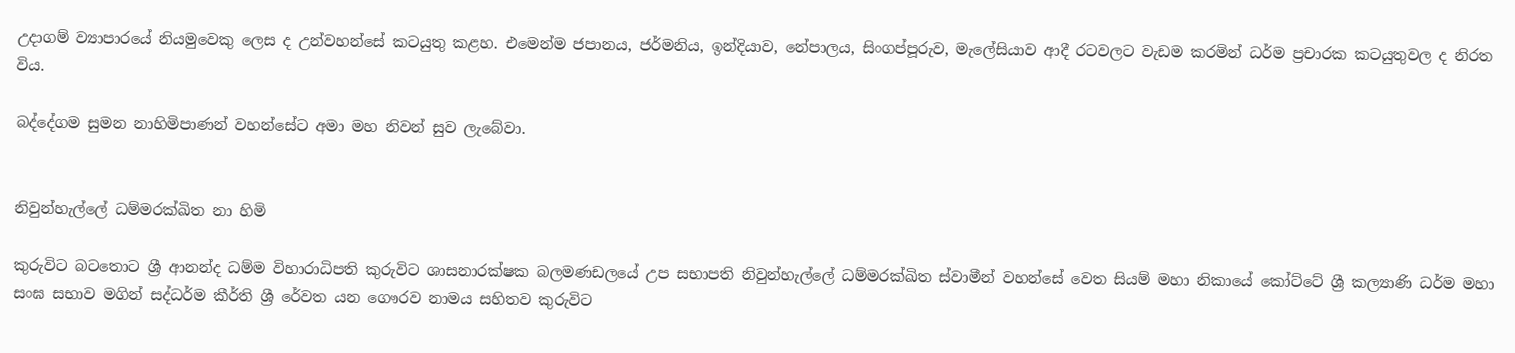උදාගම් ව්‍යාපාරයේ නියමුවෙකු ලෙස ද උන්වහන්සේ කටයුතු කළහ. එමෙන්ම ජපානය, ජර්මනිය, ඉන්දියාව, නේපාලය, සිංගප්පූරුව, මැලේසියාව ආදී රටවලට වැඩම කරමින් ධර්ම ප්‍රචාරක කටයුතුවල ද නිරත විය.

බද්දේගම සුමන නාහිමිපාණන් වහන්සේට අමා මහ නිවන් සුව ලැබේවා.


නිවුන්හැල්ලේ ධම්මරක්ඛිත නා හිමි

කුරුවිට බටතොට ශ්‍රී ආනන්ද ධම්ම විහාරාධිපති කුරුවිට ශාසනාරක්ෂක බලමණඩලයේ උප සභාපති නිවුන්හැල්ලේ ධම්මරක්ඛිත ස්වාමීන් වහන්සේ වෙත සියම් මහා නිකායේ කෝට්ටේ ශ්‍රී කල්‍යාණි ධර්ම මහා සංඝ සභාව මගින් සද්ධර්ම කීර්ති ශ්‍රී රේවත යන ගෞරව නාමය සහිතව කුරුවිට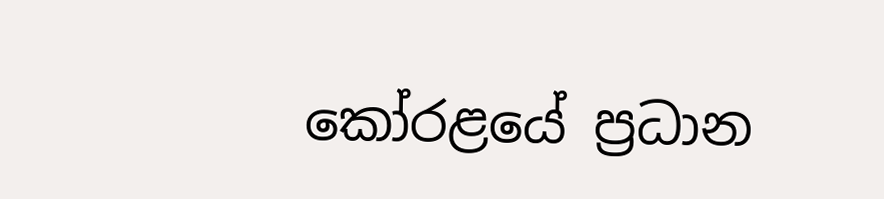කෝරළයේ ප්‍රධාන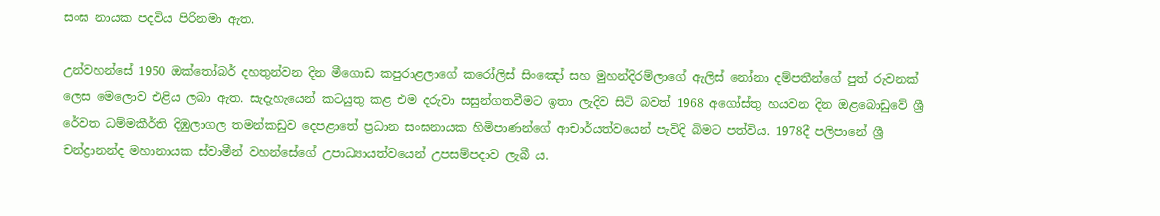සංඝ නායක පදවිය පිරිනමා ඇත.

උන්වහන්සේ 1950 ඔක්තෝබර් දහතුන්වන දින මීගොඩ කපුරාළලාගේ කරෝලිස් සිංඤෝ සහ මුහන්දිරම්ලාගේ ඇලිස් නෝනා දම්පතීන්ගේ පුත් රුවනක් ලෙස මෙලොව එළිය ලබා ඇත. සැදැහැයෙන් කටයුතු කළ එම දරුවා සසුන්ගතවීමට ඉතා ලැදිව සිටි බවත් 1968 අගෝස්තු හයවන දින ඔළබොඩුවේ ශ්‍රී රේවත ධම්මකීර්ති දිඹුලාගල තමන්කඩුව දෙපළාතේ ප්‍රධාන සංඝනායක හිමිපාණන්ගේ ආචාර්යත්වයෙන් පැවිදි බිමට පත්විය. 1978දී පලිපානේ ශ්‍රී චන්ද්‍රානන්ද මහානායක ස්වාමීන් වහන්සේගේ උපාධ්‍යායත්වයෙන් උපසම්පදාව ලැබී ය.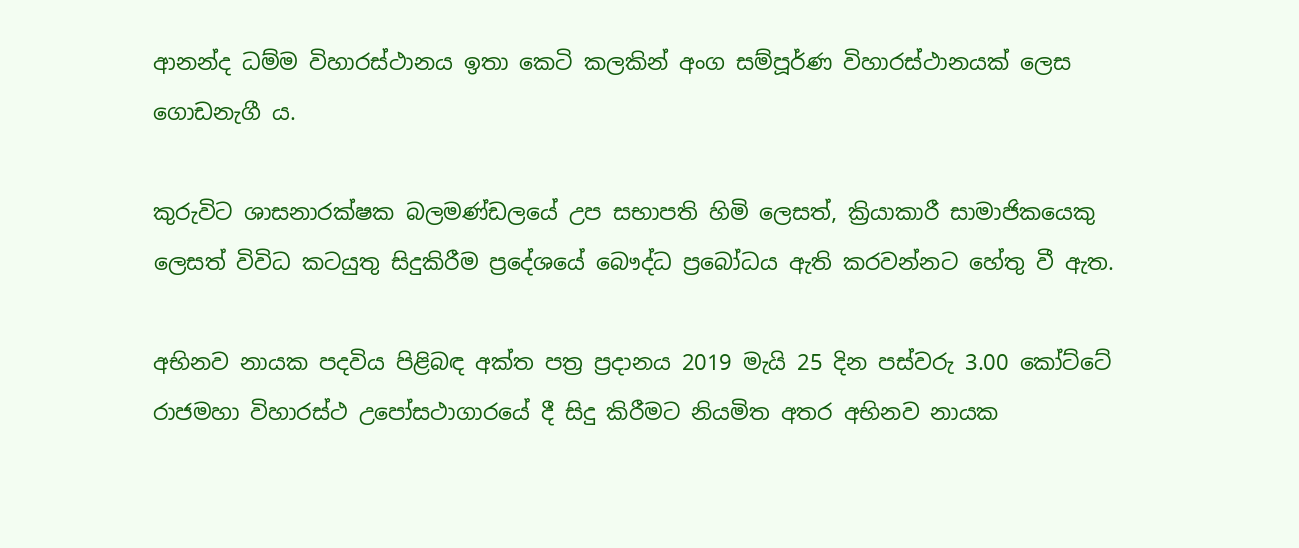ආනන්ද ධම්ම විහාරස්ථානය ඉතා කෙටි කලකින් අංග සම්පූර්ණ විහාරස්ථානයක් ලෙස ගොඩනැගී ය.

කුරුවිට ශාසනාරක්ෂක බලමණ්ඩලයේ උප සභාපති හිමි ලෙසත්, ක්‍රියාකාරී සාමාජිකයෙකු ලෙසත් විවිධ කටයුතු සිදුකිරීම ප්‍රදේශයේ බෞද්ධ ප්‍රබෝධය ඇති කරවන්නට හේතු වී ඇත.

අභිනව නායක පදවිය පිළිබඳ අක්ත පත්‍ර ප්‍රදානය 2019 මැයි 25 දින පස්වරු 3.00 කෝට්ටේ රාජමහා විහාරස්ථ උපෝසථාගාරයේ දී සිදු කිරීමට නියමිත අතර අභිනව නායක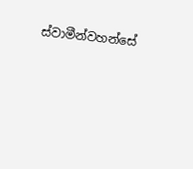ස්වාමීන්වහන්සේ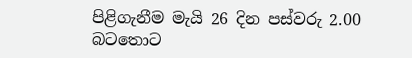පිළිගැනීම මැයි 26 දින පස්වරු 2.00 බටතොට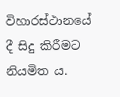විහාරස්ථානයේ දී සිදු කිරීමට නියමිත ය.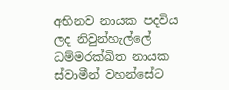අභිනව නායක පදවිය ලද නිවුන්හැල්ලේ ධම්මරක්ඛිත නායක ස්වාමීන් වහන්සේට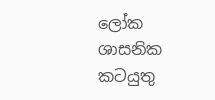ලෝක ශාසනික කටයුතු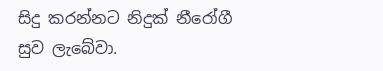සිදු කරන්නට නිදුක් නීරෝගී සුව ලැබේවා.